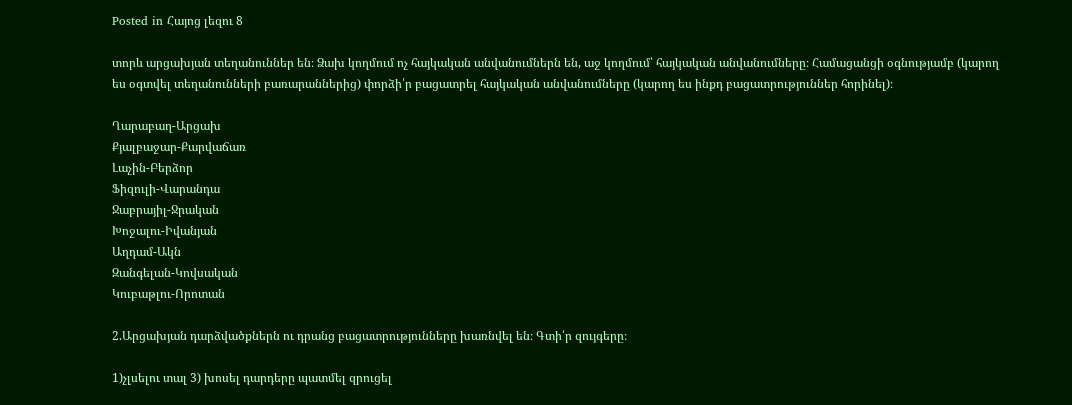Posted in Հայոց լեզու 8

տորև արցախյան տեղանուններ են։ Ձախ կողմում ոչ հայկական անվանումներն են, աջ կողմում՝ հայկական անվանումները։ Համացանցի օգնությամբ (կարող ես օգտվել տեղանունների բառարաններից) փորձի՛ր բացատրել հայկական անվանումները (կարող ես ինքդ բացատրություններ հորինել)։

Ղարաբաղ-Արցախ
Քյալբաջար-Քարվաճառ
Լաչին-Բերձոր
Ֆիզուլի-Վարանդա
Ջաբրայիլ-Ջրական
Խոջալու-Իվանյան
Աղդամ-Ակն
Զանգելան-Կովսական
Կուբաթլու-Որոտան

2.Արցախյան դարձվածքներն ու դրանց բացատրությունները խառնվել են։ Գտի՛ր զույգերը։

1)չլսելու տալ 3) խոսել դարդերը պատմել զրուցել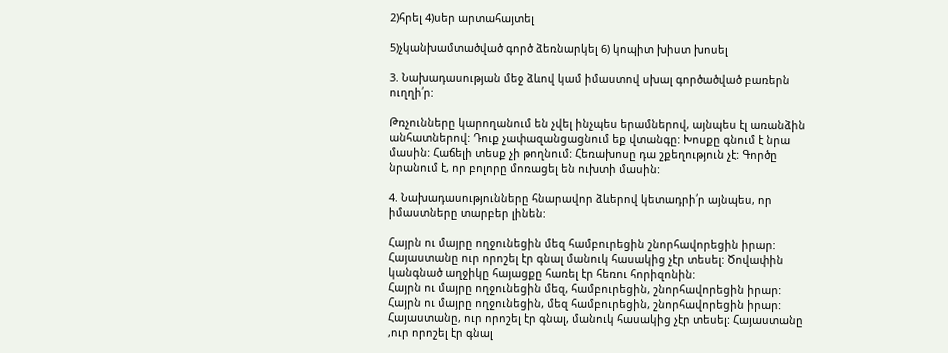2)հրել 4)սեր արտահայտել

5)չկանխամտածված գործ ձեռնարկել 6) կոպիտ խիստ խոսել

3. Նախադասության մեջ ձևով կամ իմաստով սխալ գործածված բառերն ուղղի՛ր:

Թռչունները կարողանում են չվել ինչպես երամներով, այնպես էլ առանձին անհատներով: Դուք չափազանցացնում եք վտանգը: Խոսքը գնում է նրա մասին: Հաճելի տեսք չի թողնում: Հեռախոսը դա շքեղություն չէ: Գործը նրանում է, որ բոլորը մոռացել են ուխտի մասին:

4. Նախադասությունները հնարավոր ձևերով կետադրի՛ր այնպես, որ իմաստները տարբեր լինեն:

Հայրն ու մայրը ողջունեցին մեզ համբուրեցին շնորհավորեցին իրար: Հայաստանը ուր որոշել էր գնալ մանուկ հասակից չէր տեսել: Ծովափին կանգնած աղջիկը հայացքը հառել էր հեռու հորիզոնին:
Հայրն ու մայրը ողջունեցին մեզ, համբուրեցին, շնորհավորեցին իրար: Հայրն ու մայրը ողջունեցին, մեզ համբուրեցին, շնորհավորեցին իրար: Հայաստանը, ուր որոշել էր գնալ, մանուկ հասակից չէր տեսել: Հայաստանը ,ուր որոշել էր գնալ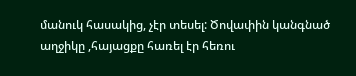մանուկ հասակից, չէր տեսել: Ծովափին կանգնած աղջիկը ,հայացքը հառել էր հեռու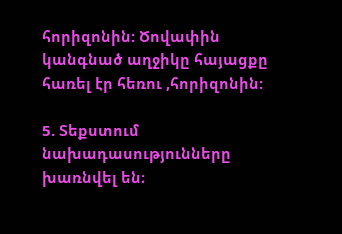հորիզոնին: Ծովափին կանգնած աղջիկը հայացքը հառել էր հեռու ,հորիզոնին:

5. Տեքստում նախադասությունները խառնվել են։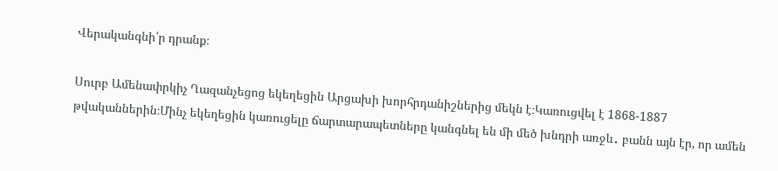Վերականգնի՛ր դրանք։

Սուրբ Ամենափրկիչ Ղազանչեցոց եկեղեցին Արցախի խորհրդանիշներից մեկն է։Կառուցվել է 1868-1887 թվականներին։Մինչ եկեղեցին կառուցելը ճարտարապետները կանգնել են մի մեծ խնդրի առջև․ բանն այն էր, որ ամեն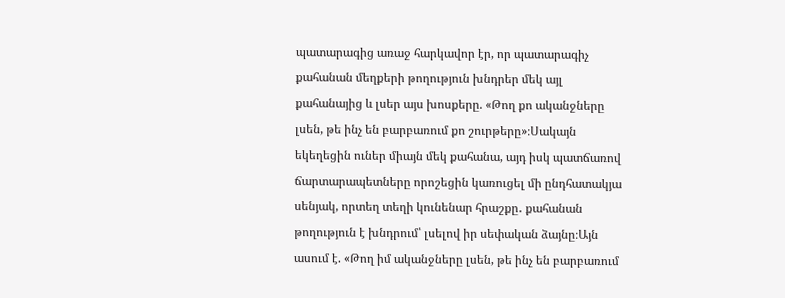պատարագից առաջ հարկավոր էր, որ պատարագիչ քահանան մեղքերի թողություն խնդրեր մեկ այլ քահանայից և լսեր այս խոսքերը. «Թող քո ականջները լսեն, թե ինչ են բարբառում քո շուրթերը»։Սակայն եկեղեցին ուներ միայն մեկ քահանա, այդ իսկ պատճառով ճարտարապետները որոշեցին կառուցել մի ընդհատակյա սենյակ, որտեղ տեղի կունենար հրաշքը․ քահանան թողություն է խնդրում՝ լսելով իր սեփական ձայնը։Այն ասում է. «Թող իմ ականջները լսեն, թե ինչ են բարբառում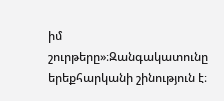իմ շուրթերը»։Զանգակատունը երեքհարկանի շինություն է։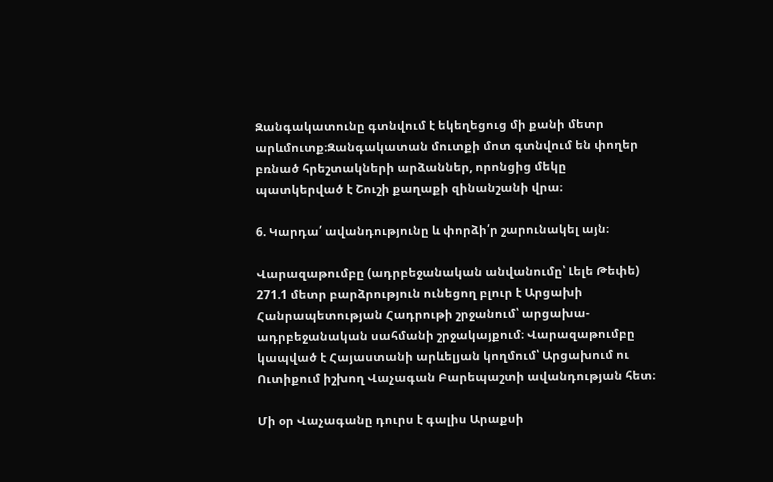Զանգակատունը գտնվում է եկեղեցուց մի քանի մետր արևմուտք։Զանգակատան մուտքի մոտ գտնվում են փողեր բռնած հրեշտակների արձաններ, որոնցից մեկը պատկերված է Շուշի քաղաքի զինանշանի վրա։

6. Կարդա՛ ավանդությունը և փորձի՛ր շարունակել այն։

Վարազաթումբը (ադրբեջանական անվանումը՝ Լելե Թեփե) 271.1 մետր բարձրություն ունեցող բլուր է Արցախի Հանրապետության Հադրութի շրջանում՝ արցախա-ադրբեջանական սահմանի շրջակայքում։ Վարազաթումբը կապված է Հայաստանի արևելյան կողմում՝ Արցախում ու Ուտիքում իշխող Վաչագան Բարեպաշտի ավանդության հետ։

Մի օր Վաչագանը դուրս է գալիս Արաքսի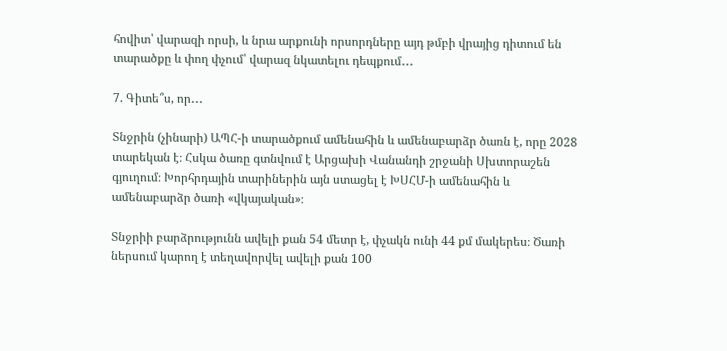հովիտ՝ վարազի որսի, և նրա արքունի որսորդները այդ թմբի վրայից դիտում են տարածքը և փող փչում՝ վարազ նկատելու դեպքում․․․

7. Գիտե՞ս, որ․․․

Տնջրին (չինարի) ԱՊՀ-ի տարածքում ամենահին և ամենաբարձր ծառն է, որը 2028 տարեկան է։ Հսկա ծառը գտնվում է Արցախի Վանանդի շրջանի Սխտորաշեն գյուղում։ Խորհրդային տարիներին այն ստացել է ԽՍՀՄ-ի ամենահին և ամենաբարձր ծառի «վկայական»։

Տնջրիի բարձրությունն ավելի քան 54 մետր է, փչակն ունի 44 քմ մակերես։ Ծառի ներսում կարող է տեղավորվել ավելի քան 100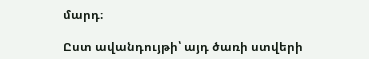մարդ։

Ըստ ավանդույթի՝ այդ ծառի ստվերի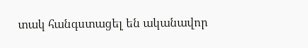տակ հանգստացել են ականավոր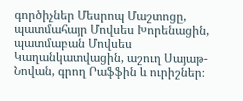գործիչներ Մեսրոպ Մաշտոցը, պատմահայր Մովսես Խորենացին, պատմաբան Մովսես Կաղանկատվացին, աշուղ Սայաթ-Նովան, գրող Րաֆֆին և ուրիշներ։